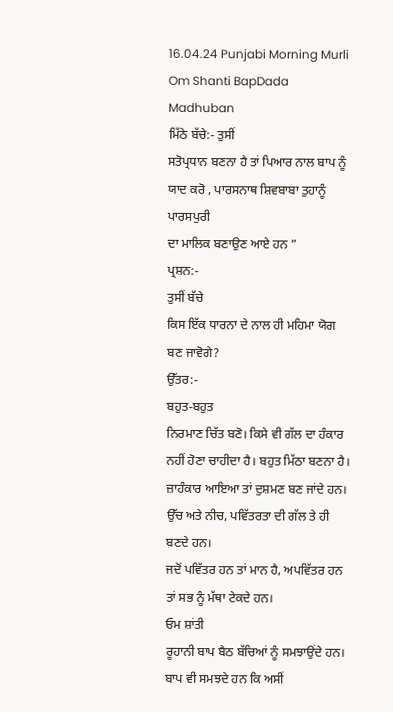16.04.24 Punjabi Morning Murli Om Shanti BapDada Madhuban
ਮਿੱਠੇ ਬੱਚੇ:- ਤੁਸੀਂ
ਸਤੋਪ੍ਰਧਾਨ ਬਣਨਾ ਹੈ ਤਾਂ ਪਿਆਰ ਨਾਲ ਬਾਪ ਨੂੰ ਯਾਦ ਕਰੋ , ਪਾਰਸਨਾਥ ਸ਼ਿਵਬਾਬਾ ਤੁਹਾਨੂੰ ਪਾਰਸਪੁਰੀ
ਦਾ ਮਾਲਿਕ ਬਣਾਉਣ ਆਏ ਹਨ ”
ਪ੍ਰਸ਼ਨ:-
ਤੁਸੀਂ ਬੱਚੇ
ਕਿਸ ਇੱਕ ਧਾਰਨਾ ਦੇ ਨਾਲ ਹੀ ਮਹਿਮਾ ਯੋਗ ਬਣ ਜਾਵੋਗੇ?
ਉੱਤਰ:-
ਬਹੁਤ-ਬਹੁਤ
ਨਿਰਮਾਣ ਚਿੱਤ ਬਣੋ। ਕਿਸੇ ਵੀ ਗੱਲ ਦਾ ਹੰਕਾਰ ਨਹੀਂ ਹੋਣਾ ਚਾਹੀਦਾ ਹੈ। ਬਹੁਤ ਮਿੱਠਾ ਬਣਨਾ ਹੈ।
ਜ਼ਾਹੰਕਾਰ ਆਇਆ ਤਾਂ ਦੁਸ਼ਮਣ ਬਣ ਜਾਂਦੇ ਹਨ। ਉੱਚ ਅਤੇ ਨੀਚ, ਪਵਿੱਤਰਤਾ ਦੀ ਗੱਲ ਤੇ ਹੀ ਬਣਦੇ ਹਨ।
ਜਦੋਂ ਪਵਿੱਤਰ ਹਨ ਤਾਂ ਮਾਨ ਹੈ, ਅਪਵਿੱਤਰ ਹਨ ਤਾਂ ਸਭ ਨੂੰ ਮੱਥਾ ਟੇਕਦੇ ਹਨ।
ਓਮ ਸ਼ਾਂਤੀ
ਰੂਹਾਨੀ ਬਾਪ ਬੈਠ ਬੱਚਿਆਂ ਨੂੰ ਸਮਝਾਉਂਦੇ ਹਨ। ਬਾਪ ਵੀ ਸਮਝਦੇ ਹਨ ਕਿ ਅਸੀਂ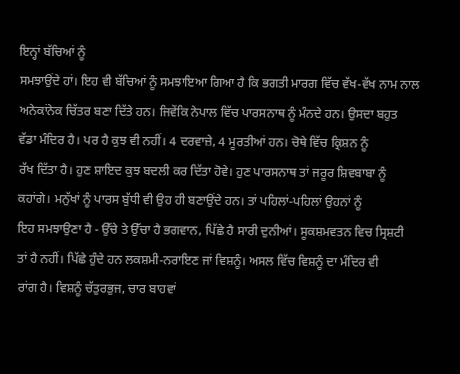ਇਨ੍ਹਾਂ ਬੱਚਿਆਂ ਨੂੰ
ਸਮਝਾਉਂਦੇ ਹਾਂ। ਇਹ ਵੀ ਬੱਚਿਆਂ ਨੂੰ ਸਮਝਾਇਆ ਗਿਆ ਹੈ ਕਿ ਭਗਤੀ ਮਾਰਗ ਵਿੱਚ ਵੱਖ-ਵੱਖ ਨਾਮ ਨਾਲ
ਅਨੇਕਾਂਨੇਕ ਚਿੱਤਰ ਬਣਾ ਦਿੱਤੇ ਹਨ। ਜਿਵੇਂਕਿ ਨੇਪਾਲ ਵਿੱਚ ਪਾਰਸਨਾਥ ਨੂੰ ਮੰਨਦੇ ਹਨ। ਉਸਦਾ ਬਹੁਤ
ਵੱਡਾ ਮੰਦਿਰ ਹੈ। ਪਰ ਹੈ ਕੁਝ ਵੀ ਨਹੀਂ। 4 ਦਰਵਾਜ਼ੇ, 4 ਮੂਰਤੀਆਂ ਹਨ। ਚੋਥੇ ਵਿੱਚ ਕ੍ਰਿਸ਼ਨ ਨੂੰ
ਰੱਖ ਦਿੱਤਾ ਹੈ। ਹੁਣ ਸ਼ਾਇਦ ਕੁਝ ਬਦਲੀ ਕਰ ਦਿੱਤਾ ਹੋਵੇ। ਹੁਣ ਪਾਰਸਨਾਥ ਤਾਂ ਜਰੂਰ ਸ਼ਿਵਬਾਬਾ ਨੂੰ
ਕਹਾਂਗੇ। ਮਨੁੱਖਾਂ ਨੂੰ ਪਾਰਸ ਬੁੱਧੀ ਵੀ ਉਹ ਹੀ ਬਣਾਉਂਦੇ ਹਨ। ਤਾਂ ਪਹਿਲਾਂ-ਪਹਿਲਾਂ ਉਹਨਾਂ ਨੂੰ
ਇਹ ਸਮਝਾਉਣਾ ਹੈ - ਉੱਚੇ ਤੇ ਉੱਚਾ ਹੈ ਭਗਵਾਨ, ਪਿੱਛੇ ਹੈ ਸਾਰੀ ਦੁਨੀਆਂ। ਸੂਕਸ਼ਮਵਤਨ ਵਿਚ ਸ੍ਰਿਸ਼ਟੀ
ਤਾਂ ਹੈ ਨਹੀਂ। ਪਿੱਛੇ ਹੁੰਦੇ ਹਨ ਲਕਸ਼ਮੀ-ਨਰਾਇਣ ਜਾਂ ਵਿਸ਼ਨੂੰ। ਅਸਲ ਵਿੱਚ ਵਿਸ਼ਨੂੰ ਦਾ ਮੰਦਿਰ ਵੀ
ਰਾਂਗ ਹੈ। ਵਿਸ਼ਨੂੰ ਚੱਤੁਰਭੁਜ, ਚਾਰ ਬਾਹਵਾਂ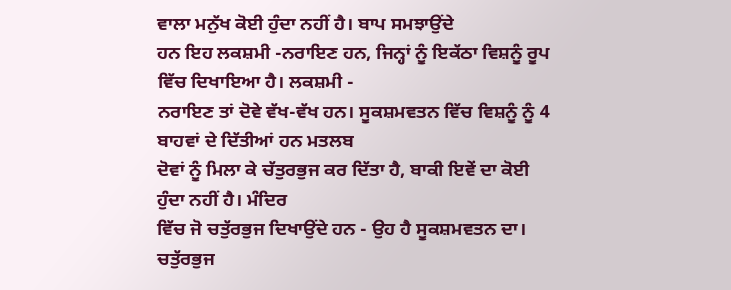ਵਾਲਾ ਮਨੁੱਖ ਕੋਈ ਹੁੰਦਾ ਨਹੀਂ ਹੈ। ਬਾਪ ਸਮਝਾਉਂਦੇ
ਹਨ ਇਹ ਲਕਸ਼ਮੀ -ਨਰਾਇਣ ਹਨ, ਜਿਨ੍ਹਾਂ ਨੂੰ ਇਕੱਠਾ ਵਿਸ਼ਨੂੰ ਰੂਪ ਵਿੱਚ ਦਿਖਾਇਆ ਹੈ। ਲਕਸ਼ਮੀ -
ਨਰਾਇਣ ਤਾਂ ਦੋਵੇ ਵੱਖ-ਵੱਖ ਹਨ। ਸੂਕਸ਼ਮਵਤਨ ਵਿੱਚ ਵਿਸ਼ਨੂੰ ਨੂੰ 4 ਬਾਹਵਾਂ ਦੇ ਦਿੱਤੀਆਂ ਹਨ ਮਤਲਬ
ਦੋਵਾਂ ਨੂੰ ਮਿਲਾ ਕੇ ਚੱਤੁਰਭੁਜ ਕਰ ਦਿੱਤਾ ਹੈ, ਬਾਕੀ ਇਵੇਂ ਦਾ ਕੋਈ ਹੁੰਦਾ ਨਹੀਂ ਹੈ। ਮੰਦਿਰ
ਵਿੱਚ ਜੋ ਚਤੁੱਰਭੁਜ ਦਿਖਾਉਂਦੇ ਹਨ - ਉਹ ਹੈ ਸੂਕਸ਼ਮਵਤਨ ਦਾ। ਚਤੁੱਰਭੁਜ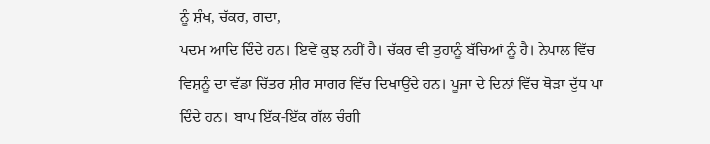ਨੂੰ ਸ਼ੰਖ, ਚੱਕਰ, ਗਦਾ,
ਪਦਮ ਆਦਿ ਦਿੰਦੇ ਹਨ। ਇਵੇਂ ਕੁਝ ਨਹੀਂ ਹੈ। ਚੱਕਰ ਵੀ ਤੁਹਾਨੂੰ ਬੱਚਿਆਂ ਨੂੰ ਹੈ। ਨੇਪਾਲ ਵਿੱਚ
ਵਿਸ਼ਨੂੰ ਦਾ ਵੱਡਾ ਚਿੱਤਰ ਸ਼ੀਰ ਸਾਗਰ ਵਿੱਚ ਦਿਖਾਉਂਦੇ ਹਨ। ਪੂਜਾ ਦੇ ਦਿਨਾਂ ਵਿੱਚ ਥੋੜਾ ਦੁੱਧ ਪਾ
ਦਿੰਦੇ ਹਨ। ਬਾਪ ਇੱਕ-ਇੱਕ ਗੱਲ ਚੰਗੀ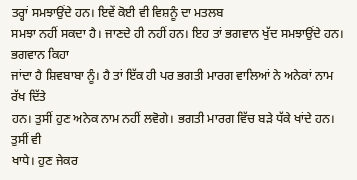ਤਰ੍ਹਾਂ ਸਮਝਾਉਂਦੇ ਹਨ। ਇਵੇਂ ਕੋਈ ਵੀ ਵਿਸ਼ਨੂੰ ਦਾ ਮਤਲਬ
ਸਮਝਾ ਨਹੀਂ ਸਕਦਾ ਹੈ। ਜਾਣਦੇ ਹੀ ਨਹੀਂ ਹਨ। ਇਹ ਤਾਂ ਭਗਵਾਨ ਖੁੱਦ ਸਮਝਾਉਂਦੇ ਹਨ। ਭਗਵਾਨ ਕਿਹਾ
ਜਾਂਦਾ ਹੈ ਸ਼ਿਵਬਾਬਾ ਨੂੰ। ਹੈ ਤਾਂ ਇੱਕ ਹੀ ਪਰ ਭਗਤੀ ਮਾਰਗ ਵਾਲਿਆਂ ਨੇ ਅਨੇਕਾਂ ਨਾਮ ਰੱਖ ਦਿੱਤੇ
ਹਨ। ਤੁਸੀਂ ਹੁਣ ਅਨੇਕ ਨਾਮ ਨਹੀਂ ਲਵੋਗੇ। ਭਗਤੀ ਮਾਰਗ ਵਿੱਚ ਬੜੇ ਧੱਕੇ ਖਾਂਦੇ ਹਨ। ਤੁਸੀਂ ਵੀ
ਖਾਧੇ। ਹੁਣ ਜੇਕਰ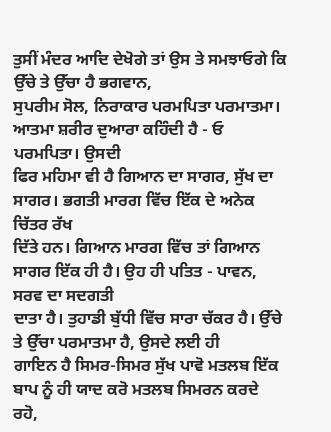ਤੁਸੀਂ ਮੰਦਰ ਆਦਿ ਦੇਖੋਗੇ ਤਾਂ ਉਸ ਤੇ ਸਮਝਾਓਗੇ ਕਿ ਉੱਚੇ ਤੇ ਉੱਚਾ ਹੈ ਭਗਵਾਨ,
ਸੁਪਰੀਮ ਸੋਲ, ਨਿਰਾਕਾਰ ਪਰਮਪਿਤਾ ਪਰਮਾਤਮਾ। ਆਤਮਾ ਸ਼ਰੀਰ ਦੁਆਰਾ ਕਹਿੰਦੀ ਹੈ - ਓ ਪਰਮਪਿਤਾ। ਉਸਦੀ
ਫਿਰ ਮਹਿਮਾ ਵੀ ਹੈ ਗਿਆਨ ਦਾ ਸਾਗਰ, ਸੁੱਖ ਦਾ ਸਾਗਰ। ਭਗਤੀ ਮਾਰਗ ਵਿੱਚ ਇੱਕ ਦੇ ਅਨੇਕ ਚਿੱਤਰ ਰੱਖ
ਦਿੱਤੇ ਹਨ। ਗਿਆਨ ਮਾਰਗ ਵਿੱਚ ਤਾਂ ਗਿਆਨ ਸਾਗਰ ਇੱਕ ਹੀ ਹੈ। ਉਹ ਹੀ ਪਤਿਤ - ਪਾਵਨ, ਸਰਵ ਦਾ ਸਦਗਤੀ
ਦਾਤਾ ਹੈ। ਤੁਹਾਡੀ ਬੁੱਧੀ ਵਿੱਚ ਸਾਰਾ ਚੱਕਰ ਹੈ। ਉੱਚੇ ਤੇ ਉੱਚਾ ਪਰਮਾਤਮਾ ਹੈ, ਉਸਦੇ ਲਈ ਹੀ
ਗਾਇਨ ਹੈ ਸਿਮਰ-ਸਿਮਰ ਸੁੱਖ ਪਾਵੋ ਮਤਲਬ ਇੱਕ ਬਾਪ ਨੂੰ ਹੀ ਯਾਦ ਕਰੋ ਮਤਲਬ ਸਿਮਰਨ ਕਰਦੇ ਰਹੋ,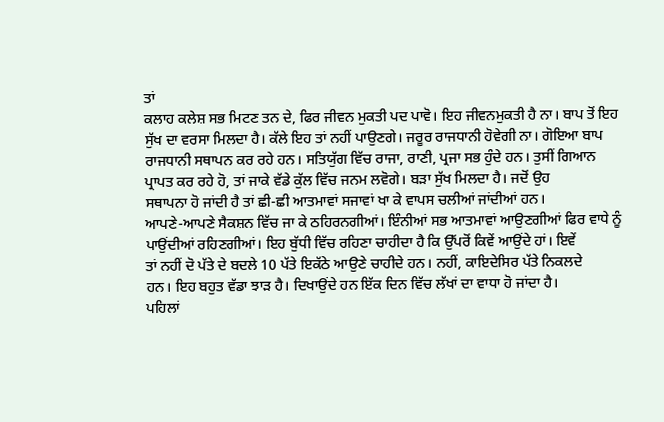ਤਾਂ
ਕਲਾਹ ਕਲੇਸ਼ ਸਭ ਮਿਟਣ ਤਨ ਦੇ, ਫਿਰ ਜੀਵਨ ਮੁਕਤੀ ਪਦ ਪਾਵੋ। ਇਹ ਜੀਵਨਮੁਕਤੀ ਹੈ ਨਾ। ਬਾਪ ਤੋਂ ਇਹ
ਸੁੱਖ ਦਾ ਵਰਸਾ ਮਿਲਦਾ ਹੈ। ਕੱਲੇ ਇਹ ਤਾਂ ਨਹੀਂ ਪਾਉਣਗੇ। ਜਰੂਰ ਰਾਜਧਾਨੀ ਹੋਵੇਗੀ ਨਾ। ਗੋਇਆ ਬਾਪ
ਰਾਜਧਾਨੀ ਸਥਾਪਨ ਕਰ ਰਹੇ ਹਨ। ਸਤਿਯੁੱਗ ਵਿੱਚ ਰਾਜਾ, ਰਾਣੀ, ਪ੍ਰਜਾ ਸਭ ਹੁੰਦੇ ਹਨ। ਤੁਸੀਂ ਗਿਆਨ
ਪ੍ਰਾਪਤ ਕਰ ਰਹੇ ਹੋ, ਤਾਂ ਜਾਕੇ ਵੱਡੇ ਕੁੱਲ ਵਿੱਚ ਜਨਮ ਲਵੋਗੇ। ਬੜਾ ਸੁੱਖ ਮਿਲਦਾ ਹੈ। ਜਦੋਂ ਉਹ
ਸਥਾਪਨਾ ਹੋ ਜਾਂਦੀ ਹੈ ਤਾਂ ਛੀ-ਛੀ ਆਤਮਾਵਾਂ ਸਜਾਵਾਂ ਖਾ ਕੇ ਵਾਪਸ ਚਲੀਆਂ ਜਾਂਦੀਆਂ ਹਨ।
ਆਪਣੇ-ਆਪਣੇ ਸੈਕਸ਼ਨ ਵਿੱਚ ਜਾ ਕੇ ਠਹਿਰਨਗੀਆਂ। ਇੰਨੀਆਂ ਸਭ ਆਤਮਾਵਾਂ ਆਉਣਗੀਆਂ ਫਿਰ ਵਾਧੇ ਨੂੰ
ਪਾਉਂਦੀਆਂ ਰਹਿਣਗੀਆਂ। ਇਹ ਬੁੱਧੀ ਵਿੱਚ ਰਹਿਣਾ ਚਾਹੀਦਾ ਹੈ ਕਿ ਉੱਪਰੋਂ ਕਿਵੇਂ ਆਉਂਦੇ ਹਾਂ। ਇਵੇਂ
ਤਾਂ ਨਹੀਂ ਦੋ ਪੱਤੇ ਦੇ ਬਦਲੇ 10 ਪੱਤੇ ਇਕੱਠੇ ਆਉਣੇ ਚਾਹੀਦੇ ਹਨ। ਨਹੀਂ, ਕਾਇਦੇਸਿਰ ਪੱਤੇ ਨਿਕਲਦੇ
ਹਨ। ਇਹ ਬਹੁਤ ਵੱਡਾ ਝਾੜ ਹੈ। ਦਿਖਾਉਂਦੇ ਹਨ ਇੱਕ ਦਿਨ ਵਿੱਚ ਲੱਖਾਂ ਦਾ ਵਾਧਾ ਹੋ ਜਾਂਦਾ ਹੈ।
ਪਹਿਲਾਂ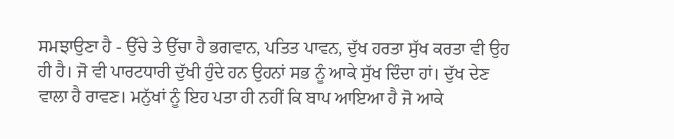ਸਮਝਾਉਣਾ ਹੈ - ਉੱਚੇ ਤੇ ਉੱਚਾ ਹੈ ਭਗਵਾਨ, ਪਤਿਤ ਪਾਵਨ, ਦੁੱਖ ਹਰਤਾ ਸੁੱਖ ਕਰਤਾ ਵੀ ਉਹ
ਹੀ ਹੈ। ਜੋ ਵੀ ਪਾਰਟਧਾਰੀ ਦੁੱਖੀ ਹੁੰਦੇ ਹਨ ਉਹਨਾਂ ਸਭ ਨੂੰ ਆਕੇ ਸੁੱਖ ਦਿੰਦਾ ਹਾਂ। ਦੁੱਖ ਦੇਣ
ਵਾਲਾ ਹੈ ਰਾਵਣ। ਮਨੁੱਖਾਂ ਨੂੰ ਇਹ ਪਤਾ ਹੀ ਨਹੀਂ ਕਿ ਬਾਪ ਆਇਆ ਹੈ ਜੋ ਆਕੇ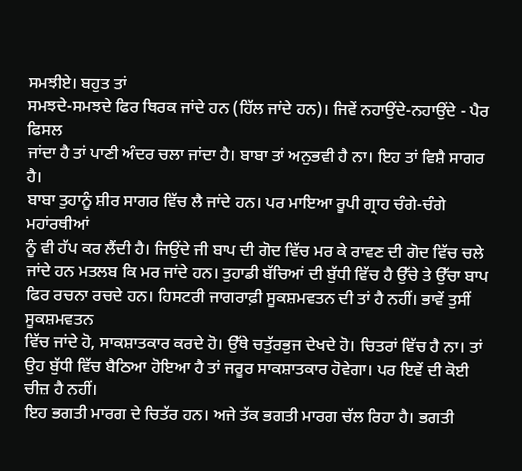ਸਮਝੀਏ। ਬਹੁਤ ਤਾਂ
ਸਮਝਦੇ-ਸਮਝਦੇ ਫਿਰ ਥਿਰਕ ਜਾਂਦੇ ਹਨ (ਹਿੱਲ ਜਾਂਦੇ ਹਨ)। ਜਿਵੇਂ ਨਹਾਉਂਦੇ-ਨਹਾਉਂਦੇ - ਪੈਰ ਫਿਸਲ
ਜਾਂਦਾ ਹੈ ਤਾਂ ਪਾਣੀ ਅੰਦਰ ਚਲਾ ਜਾਂਦਾ ਹੈ। ਬਾਬਾ ਤਾਂ ਅਨੁਭਵੀ ਹੈ ਨਾ। ਇਹ ਤਾਂ ਵਿਸ਼ੈ ਸਾਗਰ ਹੈ।
ਬਾਬਾ ਤੁਹਾਨੂੰ ਸ਼ੀਰ ਸਾਗਰ ਵਿੱਚ ਲੈ ਜਾਂਦੇ ਹਨ। ਪਰ ਮਾਇਆ ਰੂਪੀ ਗ੍ਰਾਹ ਚੰਗੇ-ਚੰਗੇ ਮਹਾਂਰਥੀਆਂ
ਨੂੰ ਵੀ ਹੱਪ ਕਰ ਲੈਂਦੀ ਹੈ। ਜਿਉਂਦੇ ਜੀ ਬਾਪ ਦੀ ਗੋਦ ਵਿੱਚ ਮਰ ਕੇ ਰਾਵਣ ਦੀ ਗੋਦ ਵਿੱਚ ਚਲੇ
ਜਾਂਦੇ ਹਨ ਮਤਲਬ ਕਿ ਮਰ ਜਾਂਦੇ ਹਨ। ਤੁਹਾਡੀ ਬੱਚਿਆਂ ਦੀ ਬੁੱਧੀ ਵਿੱਚ ਹੈ ਉੱਚੇ ਤੇ ਉੱਚਾ ਬਾਪ
ਫਿਰ ਰਚਨਾ ਰਚਦੇ ਹਨ। ਹਿਸਟਰੀ ਜਾਗਰਾਫ਼ੀ ਸੂਕਸ਼ਮਵਤਨ ਦੀ ਤਾਂ ਹੈ ਨਹੀਂ। ਭਾਵੇਂ ਤੁਸੀਂ ਸੂਕਸ਼ਮਵਤਨ
ਵਿੱਚ ਜਾਂਦੇ ਹੋ, ਸਾਕਸ਼ਾਤਕਾਰ ਕਰਦੇ ਹੋ। ਉੱਥੇ ਚਤੁੱਰਭੁਜ ਦੇਖਦੇ ਹੋ। ਚਿਤਰਾਂ ਵਿੱਚ ਹੈ ਨਾ। ਤਾਂ
ਉਹ ਬੁੱਧੀ ਵਿੱਚ ਬੈਠਿਆ ਹੋਇਆ ਹੈ ਤਾਂ ਜਰੂਰ ਸਾਕਸ਼ਾਤਕਾਰ ਹੋਵੇਗਾ। ਪਰ ਇਵੇਂ ਦੀ ਕੋਈ ਚੀਜ਼ ਹੈ ਨਹੀਂ।
ਇਹ ਭਗਤੀ ਮਾਰਗ ਦੇ ਚਿਤੱਰ ਹਨ। ਅਜੇ ਤੱਕ ਭਗਤੀ ਮਾਰਗ ਚੱਲ ਰਿਹਾ ਹੈ। ਭਗਤੀ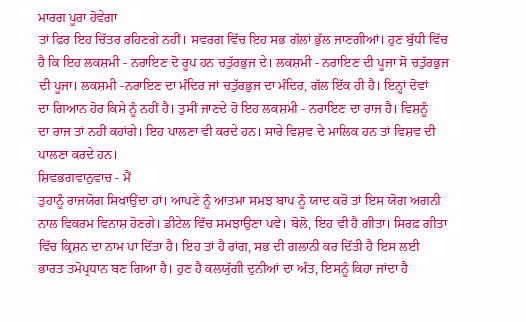ਮਾਰਗ ਪੂਰਾ ਹੋਵੇਗਾ
ਤਾਂ ਫਿਰ ਇਹ ਚਿੱਤਰ ਰਹਿਣਗੇ ਨਹੀਂ। ਸਵਰਗ ਵਿੱਚ ਇਹ ਸਭ ਗੱਲਾਂ ਭੁੱਲ ਜਾਣਗੀਆਂ। ਹੁਣ ਬੁੱਧੀ ਵਿੱਚ
ਹੈ ਕਿ ਇਹ ਲਕਸ਼ਮੀ - ਨਰਾਇਣ ਦੋ ਰੂਪ ਹਨ ਚਤੁੱਰਭੁਜ ਦੇ। ਲਕਸ਼ਮੀ - ਨਰਾਇਣ ਦੀ ਪੂਜਾ ਸੋ ਚਤੁੱਰਭੁਜ
ਦੀ ਪੂਜਾ। ਲਕਸ਼ਮੀ -ਨਰਾਇਣ ਦਾ ਮੰਦਿਰ ਜਾਂ ਚਤੁੱਰਭੁਜ ਦਾ ਮੰਦਿਰ, ਗੱਲ ਇੱਕ ਹੀ ਹੈ। ਇਨ੍ਹਾਂ ਦੋਵਾਂ
ਦਾ ਗਿਆਨ ਹੋਰ ਕਿਸੇ ਨੂੰ ਨਹੀਂ ਹੈ। ਤੁਸੀਂ ਜਾਣਦੇ ਹੋ ਇਹ ਲਕਸ਼ਮੀ - ਨਰਾਇਣ ਦਾ ਰਾਜ ਹੈ। ਵਿਸ਼ਨੂੰ
ਦਾ ਰਾਜ ਤਾਂ ਨਹੀਂ ਕਹਾਂਗੇ। ਇਹ ਪਾਲਣਾ ਵੀ ਕਰਦੇ ਹਨ। ਸਾਰੇ ਵਿਸ਼ਵ ਦੇ ਮਾਲਿਕ ਹਨ ਤਾਂ ਵਿਸ਼ਵ ਦੀ
ਪਾਲਣਾ ਕਰਦੇ ਹਨ।
ਸ਼ਿਵਭਗਵਾਨੁਵਾਚ - ਮੈਂ
ਤੁਹਾਨੂੰ ਰਾਜਯੋਗ ਸਿਖਾਉਂਦਾ ਹਾਂ। ਆਪਣੇ ਨੂੰ ਆਤਮਾ ਸਮਝ ਬਾਪ ਨੂੰ ਯਾਦ ਕਰੋ ਤਾਂ ਇਸ ਯੋਗ ਅਗਨੀ
ਨਾਲ ਵਿਕਰਮ ਵਿਨਾਸ਼ ਹੋਣਗੇ। ਡੀਟੇਲ ਵਿੱਚ ਸਮਝਾਉਣਾ ਪਵੇ। ਬੋਲੋ, ਇਹ ਵੀ ਹੈ ਗੀਤਾ। ਸਿਰਫ਼ ਗੀਤਾ
ਵਿੱਚ ਕ੍ਰਿਸ਼ਨ ਦਾ ਨਾਮ ਪਾ ਦਿੱਤਾ ਹੈ। ਇਹ ਤਾਂ ਹੈ ਰਾਂਗ, ਸਭ ਦੀ ਗਲਾਨੀ ਕਰ ਦਿੱਤੀ ਹੈ ਇਸ ਲਈ
ਭਾਰਤ ਤਮੋਪ੍ਰਧਾਨ ਬਣ ਗਿਆ ਹੈ। ਹੁਣ ਹੈ ਕਲਯੁੱਗੀ ਦੁਨੀਆਂ ਦਾ ਅੰਤ, ਇਸਨੂੰ ਕਿਹਾ ਜਾਂਦਾ ਹੈ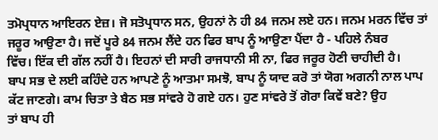ਤਮੋਪ੍ਰਧਾਨ ਆਇਰਨ ਏਜ਼। ਜੋ ਸਤੋਪ੍ਰਧਾਨ ਸਨ, ਉਹਨਾਂ ਨੇ ਹੀ 84 ਜਨਮ ਲਏ ਹਨ। ਜਨਮ ਮਰਨ ਵਿੱਚ ਤਾਂ
ਜਰੂਰ ਆਉਣਾ ਹੈ। ਜਦੋਂ ਪੂਰੇ 84 ਜਨਮ ਲੈਂਦੇ ਹਨ ਫਿਰ ਬਾਪ ਨੂੰ ਆਉਣਾ ਪੈਂਦਾ ਹੈ - ਪਹਿਲੇ ਨੰਬਰ
ਵਿੱਚ। ਇੱਕ ਦੀ ਗੱਲ ਨਹੀਂ ਹੈ। ਇਹਨਾਂ ਦੀ ਸਾਰੀ ਰਾਜਧਾਨੀ ਸੀ ਨਾ, ਫਿਰ ਜਰੂਰ ਹੋਣੀ ਚਾਹੀਦੀ ਹੈ।
ਬਾਪ ਸਭ ਦੇ ਲਈ ਕਹਿੰਦੇ ਹਨ ਆਪਣੇ ਨੂੰ ਆਤਮਾ ਸਮਝੋ, ਬਾਪ ਨੂੰ ਯਾਦ ਕਰੋ ਤਾਂ ਯੋਗ ਅਗਨੀ ਨਾਲ ਪਾਪ
ਕੱਟ ਜਾਣਗੇ। ਕਾਮ ਚਿਤਾ ਤੇ ਬੈਠ ਸਭ ਸਾਂਵਰੇ ਹੋ ਗਏ ਹਨ। ਹੁਣ ਸਾਂਵਰੇ ਤੋਂ ਗੋਰਾ ਕਿਵੇਂ ਬਣੇ? ਉਹ
ਤਾਂ ਬਾਪ ਹੀ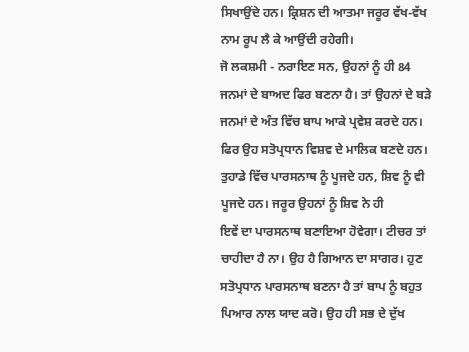ਸਿਖਾਉਂਦੇ ਹਨ। ਕ੍ਰਿਸ਼ਨ ਦੀ ਆਤਮਾ ਜਰੂਰ ਵੱਖ-ਵੱਖ ਨਾਮ ਰੂਪ ਲੈ ਕੇ ਆਉਂਦੀ ਰਹੇਗੀ।
ਜੋ ਲਕਸ਼ਮੀ - ਨਰਾਇਣ ਸਨ, ਉਹਨਾਂ ਨੂੰ ਹੀ 84 ਜਨਮਾਂ ਦੇ ਬਾਅਦ ਫਿਰ ਬਣਨਾ ਹੈ। ਤਾਂ ਉਹਨਾਂ ਦੇ ਬੜੇ
ਜਨਮਾਂ ਦੇ ਅੰਤ ਵਿੱਚ ਬਾਪ ਆਕੇ ਪ੍ਰਵੇਸ਼ ਕਰਦੇ ਹਨ। ਫਿਰ ਉਹ ਸਤੋਪ੍ਰਧਾਨ ਵਿਸ਼ਵ ਦੇ ਮਾਲਿਕ ਬਣਦੇ ਹਨ।
ਤੁਹਾਡੇ ਵਿੱਚ ਪਾਰਸਨਾਥ ਨੂੰ ਪੂਜਦੇ ਹਨ, ਸ਼ਿਵ ਨੂੰ ਵੀ ਪੂਜਦੇ ਹਨ। ਜਰੂਰ ਉਹਨਾਂ ਨੂੰ ਸ਼ਿਵ ਨੇ ਹੀ
ਇਵੇਂ ਦਾ ਪਾਰਸਨਾਥ ਬਣਾਇਆ ਹੋਵੇਗਾ। ਟੀਚਰ ਤਾਂ ਚਾਹੀਦਾ ਹੈ ਨਾ। ਉਹ ਹੈ ਗਿਆਨ ਦਾ ਸਾਗਰ। ਹੁਣ
ਸਤੋਪ੍ਰਧਾਨ ਪਾਰਸਨਾਥ ਬਣਨਾ ਹੈ ਤਾਂ ਬਾਪ ਨੂੰ ਬਹੁਤ ਪਿਆਰ ਨਾਲ ਯਾਦ ਕਰੋ। ਉਹ ਹੀ ਸਭ ਦੇ ਦੁੱਖ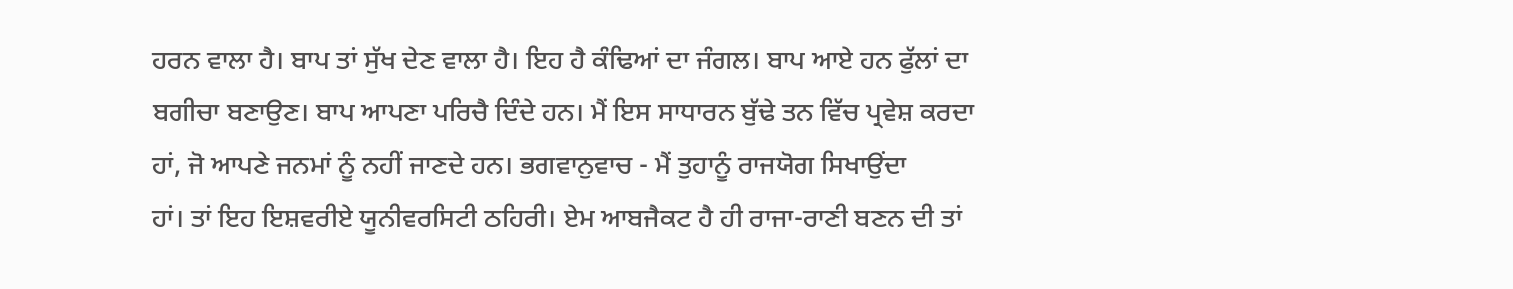ਹਰਨ ਵਾਲਾ ਹੈ। ਬਾਪ ਤਾਂ ਸੁੱਖ ਦੇਣ ਵਾਲਾ ਹੈ। ਇਹ ਹੈ ਕੰਢਿਆਂ ਦਾ ਜੰਗਲ। ਬਾਪ ਆਏ ਹਨ ਫੁੱਲਾਂ ਦਾ
ਬਗੀਚਾ ਬਣਾਉਣ। ਬਾਪ ਆਪਣਾ ਪਰਿਚੈ ਦਿੰਦੇ ਹਨ। ਮੈਂ ਇਸ ਸਾਧਾਰਨ ਬੁੱਢੇ ਤਨ ਵਿੱਚ ਪ੍ਰਵੇਸ਼ ਕਰਦਾ
ਹਾਂ, ਜੋ ਆਪਣੇ ਜਨਮਾਂ ਨੂੰ ਨਹੀਂ ਜਾਣਦੇ ਹਨ। ਭਗਵਾਨੁਵਾਚ - ਮੈਂ ਤੁਹਾਨੂੰ ਰਾਜਯੋਗ ਸਿਖਾਉਂਦਾ
ਹਾਂ। ਤਾਂ ਇਹ ਇਸ਼ਵਰੀਏ ਯੂਨੀਵਰਸਿਟੀ ਠਹਿਰੀ। ਏਮ ਆਬਜੈਕਟ ਹੈ ਹੀ ਰਾਜਾ-ਰਾਣੀ ਬਣਨ ਦੀ ਤਾਂ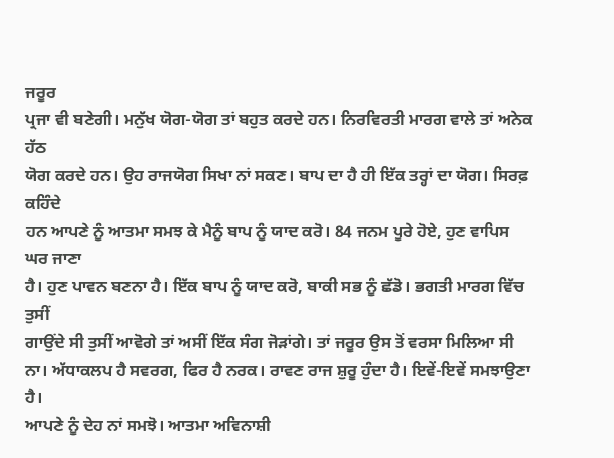ਜਰੂਰ
ਪ੍ਰਜਾ ਵੀ ਬਣੇਗੀ। ਮਨੁੱਖ ਯੋਗ-ਯੋਗ ਤਾਂ ਬਹੁਤ ਕਰਦੇ ਹਨ। ਨਿਰਵਿਰਤੀ ਮਾਰਗ ਵਾਲੇ ਤਾਂ ਅਨੇਕ ਹੱਠ
ਯੋਗ ਕਰਦੇ ਹਨ। ਉਹ ਰਾਜਯੋਗ ਸਿਖਾ ਨਾਂ ਸਕਣ। ਬਾਪ ਦਾ ਹੈ ਹੀ ਇੱਕ ਤਰ੍ਹਾਂ ਦਾ ਯੋਗ। ਸਿਰਫ਼ ਕਹਿੰਦੇ
ਹਨ ਆਪਣੇ ਨੂੰ ਆਤਮਾ ਸਮਝ ਕੇ ਮੈਨੂੰ ਬਾਪ ਨੂੰ ਯਾਦ ਕਰੋ। 84 ਜਨਮ ਪੂਰੇ ਹੋਏ, ਹੁਣ ਵਾਪਿਸ ਘਰ ਜਾਣਾ
ਹੈ। ਹੁਣ ਪਾਵਨ ਬਣਨਾ ਹੈ। ਇੱਕ ਬਾਪ ਨੂੰ ਯਾਦ ਕਰੋ, ਬਾਕੀ ਸਭ ਨੂੰ ਛੱਡੋ। ਭਗਤੀ ਮਾਰਗ ਵਿੱਚ ਤੁਸੀਂ
ਗਾਉਂਦੇ ਸੀ ਤੁਸੀਂ ਆਵੋਗੇ ਤਾਂ ਅਸੀਂ ਇੱਕ ਸੰਗ ਜੋੜਾਂਗੇ। ਤਾਂ ਜਰੂਰ ਉਸ ਤੋਂ ਵਰਸਾ ਮਿਲਿਆ ਸੀ
ਨਾ। ਅੱਧਾਕਲਪ ਹੈ ਸਵਰਗ, ਫਿਰ ਹੈ ਨਰਕ। ਰਾਵਣ ਰਾਜ ਸ਼ੁਰੂ ਹੁੰਦਾ ਹੈ। ਇਵੇਂ-ਇਵੇਂ ਸਮਝਾਉਣਾ ਹੈ।
ਆਪਣੇ ਨੂੰ ਦੇਹ ਨਾਂ ਸਮਝੋ। ਆਤਮਾ ਅਵਿਨਾਸ਼ੀ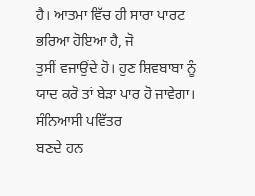ਹੈ। ਆਤਮਾ ਵਿੱਚ ਹੀ ਸਾਰਾ ਪਾਰਟ ਭਰਿਆ ਹੋਇਆ ਹੈ, ਜੋ
ਤੁਸੀਂ ਵਜਾਉਂਦੇ ਹੋ। ਹੁਣ ਸ਼ਿਵਬਾਬਾ ਨੂੰ ਯਾਦ ਕਰੋ ਤਾਂ ਬੇੜਾ ਪਾਰ ਹੋ ਜਾਵੇਗਾ। ਸੰਨਿਆਸੀ ਪਵਿੱਤਰ
ਬਣਦੇ ਹਨ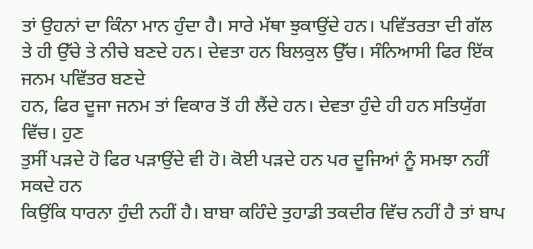ਤਾਂ ਉਹਨਾਂ ਦਾ ਕਿੰਨਾ ਮਾਨ ਹੁੰਦਾ ਹੈ। ਸਾਰੇ ਮੱਥਾ ਝੁਕਾਉਂਦੇ ਹਨ। ਪਵਿੱਤਰਤਾ ਦੀ ਗੱਲ
ਤੇ ਹੀ ਉੱਚੇ ਤੇ ਨੀਚੇ ਬਣਦੇ ਹਨ। ਦੇਵਤਾ ਹਨ ਬਿਲਕੁਲ ਉੱਚ। ਸੰਨਿਆਸੀ ਫਿਰ ਇੱਕ ਜਨਮ ਪਵਿੱਤਰ ਬਣਦੇ
ਹਨ, ਫਿਰ ਦੂਜਾ ਜਨਮ ਤਾਂ ਵਿਕਾਰ ਤੋਂ ਹੀ ਲੈਂਦੇ ਹਨ। ਦੇਵਤਾ ਹੁੰਦੇ ਹੀ ਹਨ ਸਤਿਯੁੱਗ ਵਿੱਚ। ਹੁਣ
ਤੁਸੀਂ ਪੜਦੇ ਹੋ ਫਿਰ ਪੜਾਉਂਦੇ ਵੀ ਹੋ। ਕੋਈ ਪੜਦੇ ਹਨ ਪਰ ਦੂਜਿਆਂ ਨੂੰ ਸਮਝਾ ਨਹੀਂ ਸਕਦੇ ਹਨ
ਕਿਉਂਕਿ ਧਾਰਨਾ ਹੁੰਦੀ ਨਹੀਂ ਹੈ। ਬਾਬਾ ਕਹਿੰਦੇ ਤੁਹਾਡੀ ਤਕਦੀਰ ਵਿੱਚ ਨਹੀਂ ਹੈ ਤਾਂ ਬਾਪ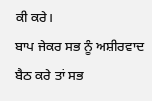ਕੀ ਕਰੇ।
ਬਾਪ ਜੇਕਰ ਸਭ ਨੂੰ ਅਸ਼ੀਰਵਾਦ ਬੈਠ ਕਰੇ ਤਾਂ ਸਭ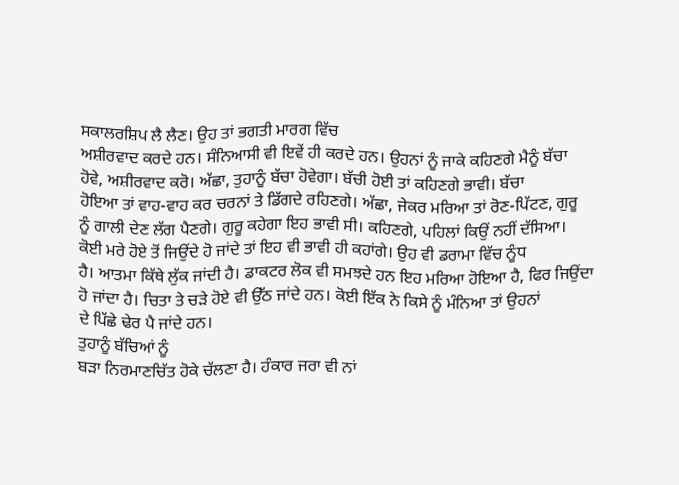ਸਕਾਲਰਸ਼ਿਪ ਲੈ ਲੈਣ। ਉਹ ਤਾਂ ਭਗਤੀ ਮਾਰਗ ਵਿੱਚ
ਅਸ਼ੀਰਵਾਦ ਕਰਦੇ ਹਨ। ਸੰਨਿਆਸੀ ਵੀ ਇਵੇਂ ਹੀ ਕਰਦੇ ਹਨ। ਉਹਨਾਂ ਨੂੰ ਜਾਕੇ ਕਹਿਣਗੇ ਮੈਨੂੰ ਬੱਚਾ
ਹੋਵੇ, ਅਸ਼ੀਰਵਾਦ ਕਰੋ। ਅੱਛਾ, ਤੁਹਾਨੂੰ ਬੱਚਾ ਹੋਵੇਗਾ। ਬੱਚੀ ਹੋਈ ਤਾਂ ਕਹਿਣਗੇ ਭਾਵੀ। ਬੱਚਾ
ਹੋਇਆ ਤਾਂ ਵਾਹ-ਵਾਹ ਕਰ ਚਰਨਾਂ ਤੇ ਡਿੱਗਦੇ ਰਹਿਣਗੇ। ਅੱਛਾ, ਜੇਕਰ ਮਰਿਆ ਤਾਂ ਰੋਣ-ਪਿੱਟਣ, ਗੁਰੂ
ਨੂੰ ਗਾਲੀ ਦੇਣ ਲੱਗ ਪੈਣਗੇ। ਗੁਰੂ ਕਹੇਗਾ ਇਹ ਭਾਵੀ ਸੀ। ਕਹਿਣਗੇ, ਪਹਿਲਾਂ ਕਿਉਂ ਨਹੀਂ ਦੱਸਿਆ।
ਕੋਈ ਮਰੇ ਹੋਏ ਤੋਂ ਜਿਉਂਦੇ ਹੋ ਜਾਂਦੇ ਤਾਂ ਇਹ ਵੀ ਭਾਵੀ ਹੀ ਕਹਾਂਗੇ। ਉਹ ਵੀ ਡਰਾਮਾ ਵਿੱਚ ਨੂੰਧ
ਹੈ। ਆਤਮਾ ਕਿੱਥੇ ਲੁੱਕ ਜਾਂਦੀ ਹੈ। ਡਾਕਟਰ ਲੋਕ ਵੀ ਸਮਝਦੇ ਹਨ ਇਹ ਮਰਿਆ ਹੋਇਆ ਹੈ, ਫਿਰ ਜਿਉਂਦਾ
ਹੋ ਜਾਂਦਾ ਹੈ। ਚਿਤਾ ਤੇ ਚੜੇ ਹੋਏ ਵੀ ਉੱਠ ਜਾਂਦੇ ਹਨ। ਕੋਈ ਇੱਕ ਨੇ ਕਿਸੇ ਨੂੰ ਮੰਨਿਆ ਤਾਂ ਉਹਨਾਂ
ਦੇ ਪਿੱਛੇ ਢੇਰ ਪੈ ਜਾਂਦੇ ਹਨ।
ਤੁਹਾਨੂੰ ਬੱਚਿਆਂ ਨੂੰ
ਬੜਾ ਨਿਰਮਾਣਚਿੱਤ ਹੋਕੇ ਚੱਲਣਾ ਹੈ। ਹੰਕਾਰ ਜਰਾ ਵੀ ਨਾਂ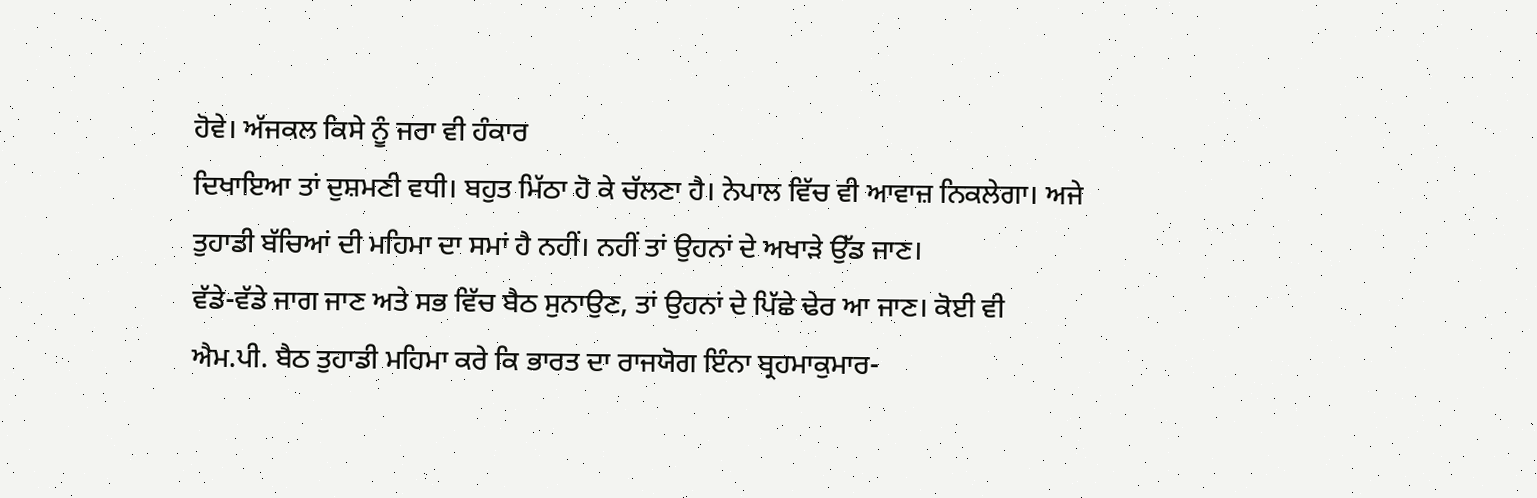ਹੋਵੇ। ਅੱਜਕਲ ਕਿਸੇ ਨੂੰ ਜਰਾ ਵੀ ਹੰਕਾਰ
ਦਿਖਾਇਆ ਤਾਂ ਦੁਸ਼ਮਣੀ ਵਧੀ। ਬਹੁਤ ਮਿੱਠਾ ਹੋ ਕੇ ਚੱਲਣਾ ਹੈ। ਨੇਪਾਲ ਵਿੱਚ ਵੀ ਆਵਾਜ਼ ਨਿਕਲੇਗਾ। ਅਜੇ
ਤੁਹਾਡੀ ਬੱਚਿਆਂ ਦੀ ਮਹਿਮਾ ਦਾ ਸਮਾਂ ਹੈ ਨਹੀਂ। ਨਹੀਂ ਤਾਂ ਉਹਨਾਂ ਦੇ ਅਖਾੜੇ ਉੱਡ ਜਾਣ।
ਵੱਡੇ-ਵੱਡੇ ਜਾਗ ਜਾਣ ਅਤੇ ਸਭ ਵਿੱਚ ਬੈਠ ਸੁਨਾਉਣ, ਤਾਂ ਉਹਨਾਂ ਦੇ ਪਿੱਛੇ ਢੇਰ ਆ ਜਾਣ। ਕੋਈ ਵੀ
ਐਮ.ਪੀ. ਬੈਠ ਤੁਹਾਡੀ ਮਹਿਮਾ ਕਰੇ ਕਿ ਭਾਰਤ ਦਾ ਰਾਜਯੋਗ ਇੰਨਾ ਬ੍ਰਹਮਾਕੁਮਾਰ-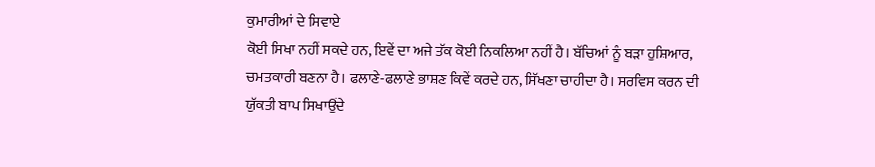ਕੁਮਾਰੀਆਂ ਦੇ ਸਿਵਾਏ
ਕੋਈ ਸਿਖਾ ਨਹੀਂ ਸਕਦੇ ਹਨ, ਇਵੇਂ ਦਾ ਅਜੇ ਤੱਕ ਕੋਈ ਨਿਕਲਿਆ ਨਹੀਂ ਹੈ। ਬੱਚਿਆਂ ਨੂੰ ਬੜਾ ਹੁਸ਼ਿਆਰ,
ਚਮਤਕਾਰੀ ਬਣਨਾ ਹੈ। ਫਲਾਣੇ-ਫਲਾਣੇ ਭਾਸ਼ਣ ਕਿਵੇਂ ਕਰਦੇ ਹਨ, ਸਿੱਖਣਾ ਚਾਹੀਦਾ ਹੈ। ਸਰਵਿਸ ਕਰਨ ਦੀ
ਯੁੱਕਤੀ ਬਾਪ ਸਿਖਾਉਂਦੇ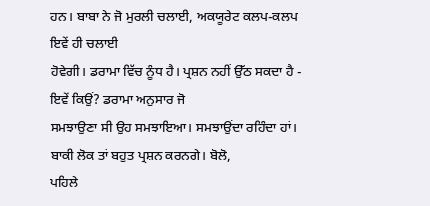ਹਨ। ਬਾਬਾ ਨੇ ਜੋ ਮੁਰਲੀ ਚਲਾਈ, ਅਕਯੂਰੇਟ ਕਲਪ-ਕਲਪ ਇਵੇਂ ਹੀ ਚਲਾਈ
ਹੋਵੇਗੀ। ਡਰਾਮਾ ਵਿੱਚ ਨੂੰਧ ਹੈ। ਪ੍ਰਸ਼ਨ ਨਹੀਂ ਉੱਠ ਸਕਦਾ ਹੈ - ਇਵੇਂ ਕਿਉਂ? ਡਰਾਮਾ ਅਨੁਸਾਰ ਜੋ
ਸਮਝਾਉਣਾ ਸੀ ਉਹ ਸਮਝਾਇਆ। ਸਮਝਾਉਂਦਾ ਰਹਿੰਦਾ ਹਾਂ। ਬਾਕੀ ਲੋਕ ਤਾਂ ਬਹੁਤ ਪ੍ਰਸ਼ਨ ਕਰਨਗੇ। ਬੋਲੋ,
ਪਹਿਲੇ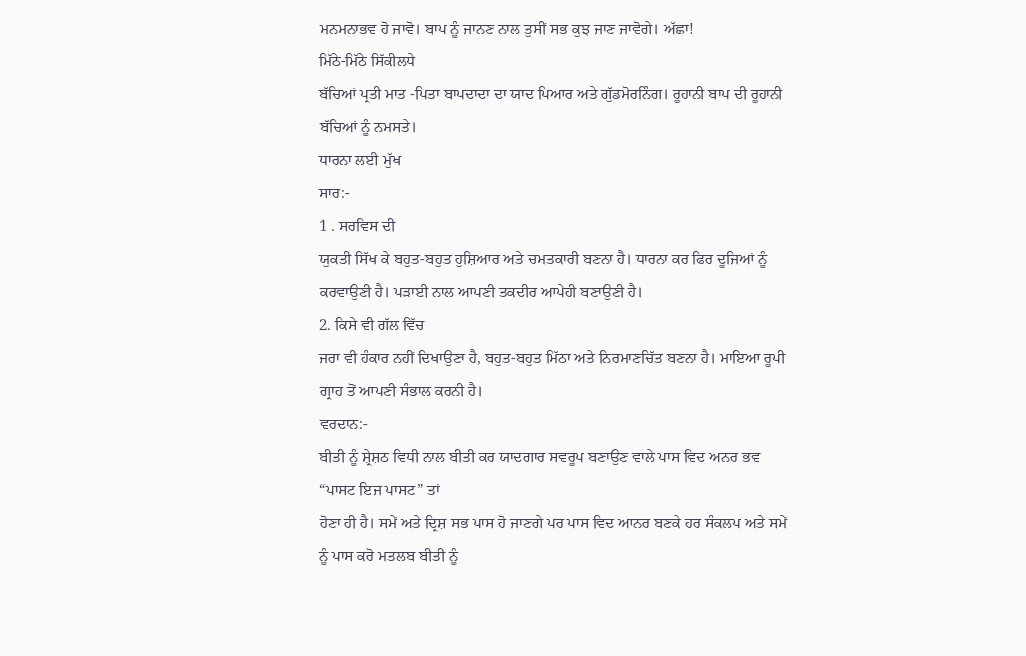ਮਨਮਨਾਭਵ ਹੋ ਜਾਵੋ। ਬਾਪ ਨੂੰ ਜਾਨਣ ਨਾਲ ਤੁਸੀਂ ਸਭ ਕੁਝ ਜਾਣ ਜਾਵੋਗੇ। ਅੱਛਾ!
ਮਿੱਠੇ-ਮਿੱਠੇ ਸਿੱਕੀਲਧੇ
ਬੱਚਿਆਂ ਪ੍ਰਤੀ ਮਾਤ -ਪਿਤਾ ਬਾਪਦਾਦਾ ਦਾ ਯਾਦ ਪਿਆਰ ਅਤੇ ਗੁੱਡਮੋਰਨਿੰਗ। ਰੂਹਾਨੀ ਬਾਪ ਦੀ ਰੂਹਾਨੀ
ਬੱਚਿਆਂ ਨੂੰ ਨਮਸਤੇ।
ਧਾਰਨਾ ਲਈ ਮੁੱਖ
ਸਾਰ:-
1 . ਸਰਵਿਸ ਦੀ
ਯੁਕਤੀ ਸਿੱਖ ਕੇ ਬਹੁਤ-ਬਹੁਤ ਹੁਸ਼ਿਆਰ ਅਤੇ ਚਮਤਕਾਰੀ ਬਣਨਾ ਹੈ। ਧਾਰਨਾ ਕਰ ਫਿਰ ਦੂਜਿਆਂ ਨੂੰ
ਕਰਵਾਉਣੀ ਹੈ। ਪੜਾਈ ਨਾਲ ਆਪਣੀ ਤਕਦੀਰ ਆਪੇਹੀ ਬਣਾਉਣੀ ਹੈ।
2. ਕਿਸੇ ਵੀ ਗੱਲ ਵਿੱਚ
ਜਰਾ ਵੀ ਹੰਕਾਰ ਨਹੀਂ ਦਿਖਾਉਣਾ ਹੈ, ਬਹੁਤ-ਬਹੁਤ ਮਿੱਠਾ ਅਤੇ ਨਿਰਮਾਣਚਿੱਤ ਬਣਨਾ ਹੈ। ਮਾਇਆ ਰੂਪੀ
ਗ੍ਰਾਹ ਤੋਂ ਆਪਣੀ ਸੰਭਾਲ ਕਰਨੀ ਹੈ।
ਵਰਦਾਨ:-
ਬੀਤੀ ਨੂੰ ਸ਼੍ਰੇਸ਼ਠ ਵਿਧੀ ਨਾਲ ਬੀਤੀ ਕਰ ਯਾਦਗਾਰ ਸਵਰੂਪ ਬਣਾਉਣ ਵਾਲੇ ਪਾਸ ਵਿਦ ਅਨਰ ਭਵ
“ਪਾਸਟ ਇਜ ਪਾਸਟ” ਤਾਂ
ਹੋਣਾ ਹੀ ਹੈ। ਸਮੇਂ ਅਤੇ ਦ੍ਰਿਸ਼ ਸਭ ਪਾਸ ਹੋ ਜਾਣਗੇ ਪਰ ਪਾਸ ਵਿਦ ਆਨਰ ਬਣਕੇ ਹਰ ਸੰਕਲਪ ਅਤੇ ਸਮੇਂ
ਨੂੰ ਪਾਸ ਕਰੋ ਮਤਲਬ ਬੀਤੀ ਨੂੰ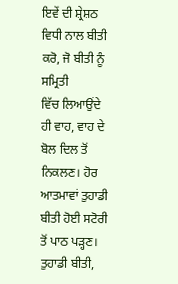ਇਵੇਂ ਦੀ ਸ਼੍ਰੇਸ਼ਠ ਵਿਧੀ ਨਾਲ ਬੀਤੀ ਕਰੋ, ਜੋ ਬੀਤੀ ਨੂੰ ਸਮ੍ਰਿਤੀ
ਵਿੱਚ ਲਿਆਉਂਦੇ ਹੀ ਵਾਹ, ਵਾਹ ਦੇ ਬੋਲ ਦਿਲ ਤੋਂ ਨਿਕਲਣ। ਹੋਰ ਆਤਮਾਵਾਂ ਤੁਹਾਡੀ ਬੀਤੀ ਹੋਈ ਸਟੋਰੀ
ਤੋਂ ਪਾਠ ਪੜ੍ਹਣ। ਤੁਹਾਡੀ ਬੀਤੀ,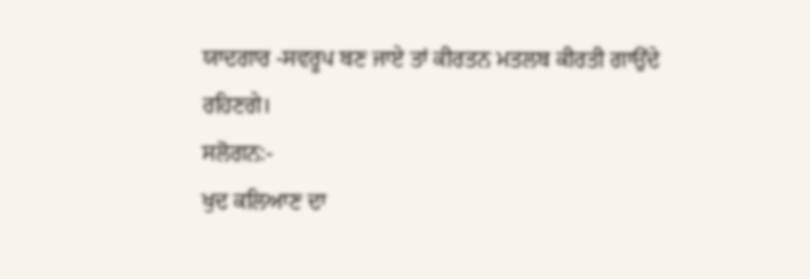ਯਾਦਗਾਰ -ਸਵਰੂਪ ਬਣ ਜਾਏ ਤਾਂ ਕੀਰਤਨ ਮਤਲਬ ਕੀਰਤੀ ਗਾਉਂਦੇ
ਰਹਿਣਗੇ।
ਸਲੋਗਨ:-
ਖੁਦ ਕਲਿਆਣ ਦਾ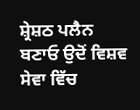ਸ਼੍ਰੇਸ਼ਠ ਪਲੈਨ ਬਣਾਓ ਉਦੋਂ ਵਿਸ਼ਵ ਸੇਵਾ ਵਿੱਚ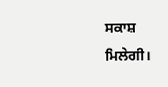ਸਕਾਸ਼ ਮਿਲੇਗੀ।